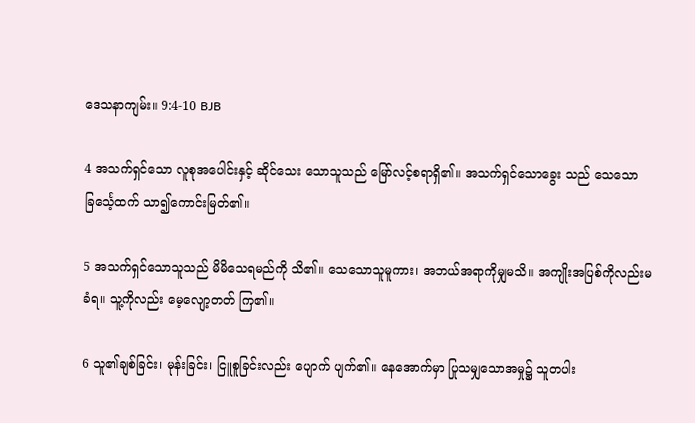ဒေသနာကျမ်း။ 9:4-10 BJB

4 အသက်ရှင်သော လူစုအပေါင်းနှင့် ဆိုင်သေး သောသူသည် မြော်လင့်စရာရှိ၏။ အသက်ရှင်သောခွေး သည် သေသောခြင်္သေ့ထက် သာ၍ကောင်းမြတ်၏။

5 အသက်ရှင်သောသူသည် မိမိသေရမည်ကို သိ၏။ သေသောသူမူကား၊ အဘယ်အရာကိုမျှမသိ။ အကျိုးအပြစ်ကိုလည်းမခံရ။ သူ့ကိုလည်း မေ့လျော့တတ် ကြ၏။

6 သူ၏ချစ်ခြင်း၊ မုန်းခြင်း၊ ငြူစူခြင်းလည်း ပျောက် ပျက်၏။ နေအောက်မှာ ပြုသမျှသောအမှု၌ သူတပါး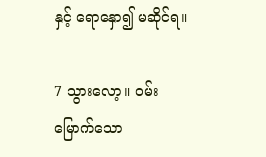နှင့် ရောနှော၍ မဆိုင်ရ။

7 သွားလော့။ ဝမ်းမြောက်သော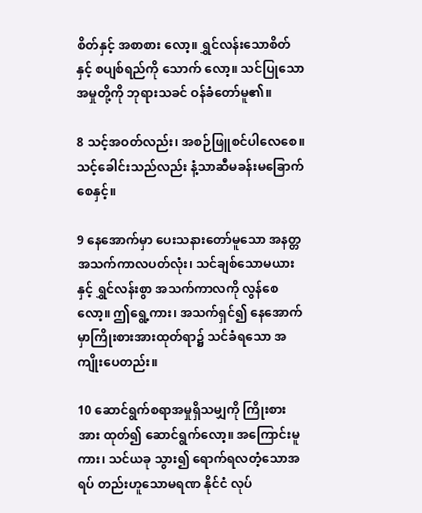စိတ်နှင့် အစာစား လော့။ ရွှင်လန်းသောစိတ်နှင့် စပျစ်ရည်ကို သောက် လော့။ သင်ပြုသောအမှုတို့ကို ဘုရားသခင် ဝန်ခံတော်မူ၏။

8 သင့်အဝတ်လည်း၊ အစဉ်ဖြူစင်ပါလေစေ။ သင့်ခေါင်းသည်လည်း နံ့သာဆီမခန်းမခြောက်စေနှင့်။

9 နေအောက်မှာ ပေးသနားတော်မူသော အနတ္တ အသက်ကာလပတ်လုံး၊ သင်ချစ်သောမယားနှင့် ရွှင်လန်းစွာ အသက်ကာလကို လွန်စေလော့။ ဤရွေ့ကား၊ အသက်ရှင်၍ နေအောက်မှာကြိုးစားအားထုတ်ရာ၌ သင်ခံရသော အကျိုးပေတည်း။

10 ဆောင်ရွက်စရာအမှုရှိသမျှကို ကြိုးစားအား ထုတ်၍ ဆောင်ရွက်လော့။ အကြောင်းမူကား၊ သင်ယခု သွား၍ ရောက်ရလတံ့သောအရပ် တည်းဟူသောမရဏ နိုင်ငံ လုပ်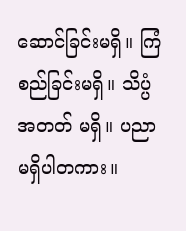ဆောင်ခြင်းမရှိ။ ကြံစည်ခြင်းမရှိ။ သိပ္ပံအတတ် မရှိ။ ပညာမရှိပါတကား။